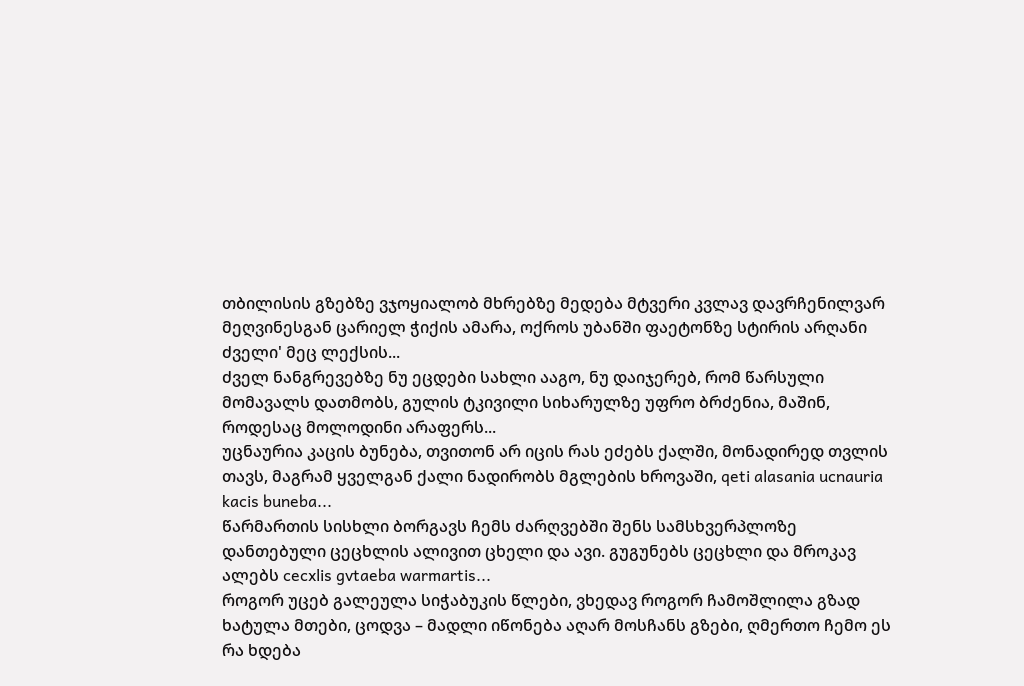თბილისის გზებზე ვჯოყიალობ მხრებზე მედება მტვერი კვლავ დავრჩენილვარ მეღვინესგან ცარიელ ჭიქის ამარა, ოქროს უბანში ფაეტონზე სტირის არღანი ძველი' მეც ლექსის...
ძველ ნანგრევებზე ნუ ეცდები სახლი ააგო, ნუ დაიჯერებ, რომ წარსული მომავალს დათმობს, გულის ტკივილი სიხარულზე უფრო ბრძენია, მაშინ, როდესაც მოლოდინი არაფერს...
უცნაურია კაცის ბუნება, თვითონ არ იცის რას ეძებს ქალში, მონადირედ თვლის თავს, მაგრამ ყველგან ქალი ნადირობს მგლების ხროვაში, qeti alasania ucnauria kacis buneba...
წარმართის სისხლი ბორგავს ჩემს ძარღვებში შენს სამსხვერპლოზე დანთებული ცეცხლის ალივით ცხელი და ავი. გუგუნებს ცეცხლი და მროკავ ალებს cecxlis gvtaeba warmartis...
როგორ უცებ გალეულა სიჭაბუკის წლები, ვხედავ როგორ ჩამოშლილა გზად ხატულა მთები, ცოდვა – მადლი იწონება აღარ მოსჩანს გზები, ღმერთო ჩემო ეს რა ხდება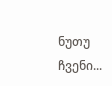ნუთუ ჩვენი...